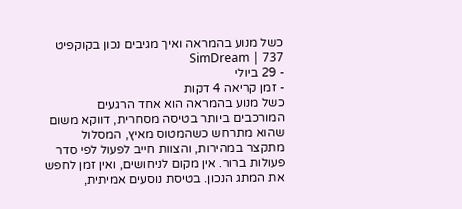כשל מנוע בהמראה ואיך מגיבים נכון בקוקפיט 737 | SimDream
- 29 ביולי
- זמן קריאה 4 דקות
כשל מנוע בהמראה הוא אחד הרגעים המורכבים ביותר בטיסה מסחרית, דווקא משום שהוא מתרחש כשהמטוס מאיץ, המסלול מתקצר במהירות, והצוות חייב לפעול לפי סדר פעולות ברור. אין מקום לניחושים, ואין זמן לחפש את המתג הנכון. בטיסת נוסעים אמיתית,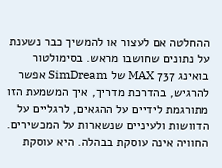ההחלטה אם לעצור או להמשיך כבר נשענת על נתונים שחושבו מראש. בסימולטור בואינג 737 MAX של SimDream אפשר להרגיש, בהדרכת מדריך, איך המשמעת הזו מתורגמת לידיים על ההגאים, לרגליים על הדוושות ולעיניים שנשארות על המכשירים.
החוויה אינה עוסקת בבהלה. היא עוסקת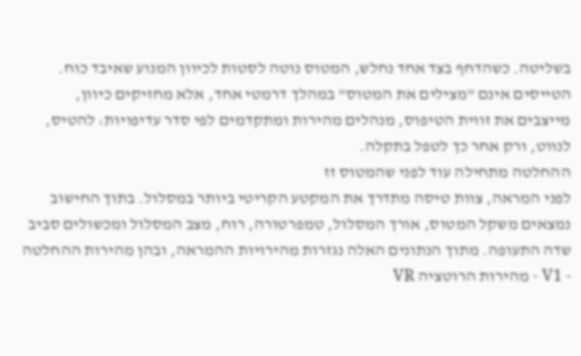בשליטה. כשהדחף בצד אחד נחלש, המטוס נוטה לסטות לכיוון המנוע שאיבד כוח. הטייסים אינם "מצילים את המטוס" במהלך דרמטי אחד, אלא מחזיקים כיוון, מייצבים את זווית הטיפוס, מנהלים מהירות ומתקדמים לפי סדר עדיפויות: להטיס, לנווט, ורק אחר כך לטפל בתקלה.
ההחלטה מתחילה עוד לפני שהמטוס זז
לפני המראה, צוות טיסה מתדרך את המקטע הקריטי ביותר במסלול. בתוך החישוב נמצאים משקל המטוס, אורך המסלול, טמפרטורה, רוח, מצב המסלול ומכשולים סביב שדה התעופה. מתוך הנתונים האלה נגזרות מהירויות ההמראה, ובהן מהירות ההחלטה - V1 - מהירות הרוטציה VR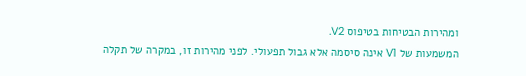ומהירות הבטיחות בטיפוס V2.
המשמעות של V1 אינה סיסמה אלא גבול תפעולי. לפני מהירות זו, במקרה של תקלה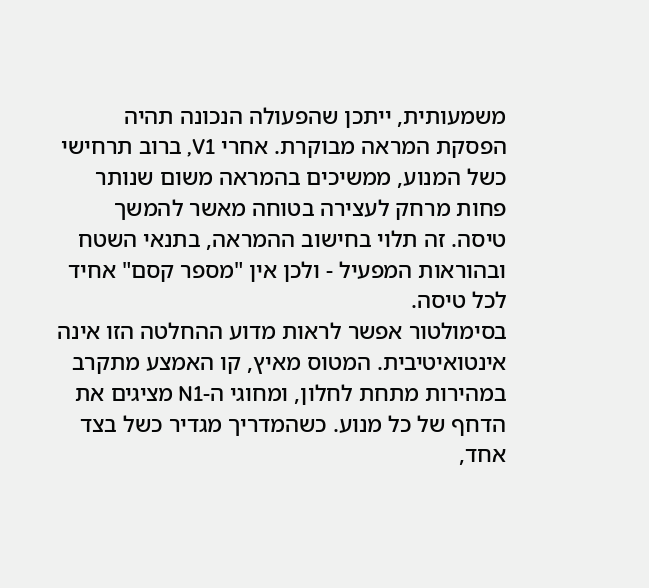משמעותית, ייתכן שהפעולה הנכונה תהיה הפסקת המראה מבוקרת. אחרי V1, ברוב תרחישי כשל המנוע, ממשיכים בהמראה משום שנותר פחות מרחק לעצירה בטוחה מאשר להמשך טיסה. זה תלוי בחישוב ההמראה, בתנאי השטח ובהוראות המפעיל - ולכן אין "מספר קסם" אחיד לכל טיסה.
בסימולטור אפשר לראות מדוע ההחלטה הזו אינה אינטואיטיבית. המטוס מאיץ, קו האמצע מתקרב במהירות מתחת לחלון, ומחוגי ה-N1 מציגים את הדחף של כל מנוע. כשהמדריך מגדיר כשל בצד אחד,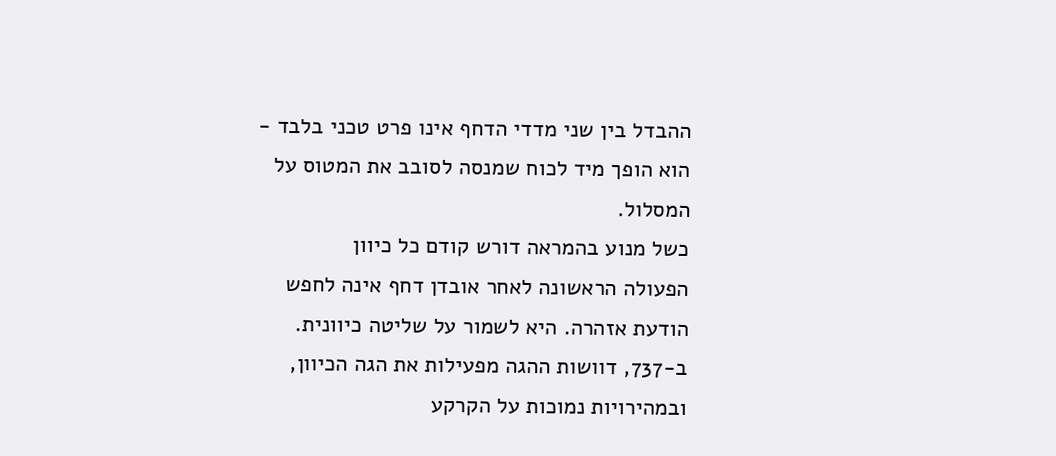ההבדל בין שני מדדי הדחף אינו פרט טכני בלבד - הוא הופך מיד לכוח שמנסה לסובב את המטוס על המסלול.
כשל מנוע בהמראה דורש קודם כל כיוון
הפעולה הראשונה לאחר אובדן דחף אינה לחפש הודעת אזהרה. היא לשמור על שליטה כיוונית. ב-737, דוושות ההגה מפעילות את הגה הכיוון, ובמהירויות נמוכות על הקרקע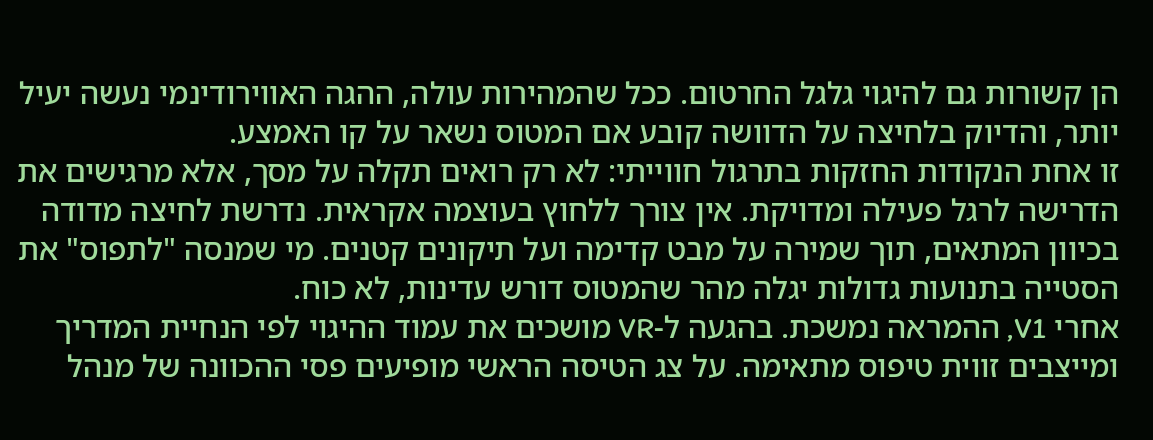הן קשורות גם להיגוי גלגל החרטום. ככל שהמהירות עולה, ההגה האווירודינמי נעשה יעיל יותר, והדיוק בלחיצה על הדוושה קובע אם המטוס נשאר על קו האמצע.
זו אחת הנקודות החזקות בתרגול חווייתי: לא רק רואים תקלה על מסך, אלא מרגישים את הדרישה לרגל פעילה ומדויקת. אין צורך ללחוץ בעוצמה אקראית. נדרשת לחיצה מדודה בכיוון המתאים, תוך שמירה על מבט קדימה ועל תיקונים קטנים. מי שמנסה "לתפוס" את הסטייה בתנועות גדולות יגלה מהר שהמטוס דורש עדינות, לא כוח.
אחרי V1, ההמראה נמשכת. בהגעה ל-VR מושכים את עמוד ההיגוי לפי הנחיית המדריך ומייצבים זווית טיפוס מתאימה. על צג הטיסה הראשי מופיעים פסי ההכוונה של מנהל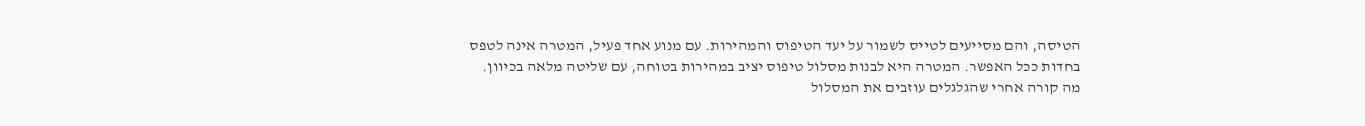הטיסה, והם מסייעים לטייס לשמור על יעד הטיפוס והמהירות. עם מנוע אחד פעיל, המטרה אינה לטפס בחדות ככל האפשר. המטרה היא לבנות מסלול טיפוס יציב במהירות בטוחה, עם שליטה מלאה בכיוון.
מה קורה אחרי שהגלגלים עוזבים את המסלול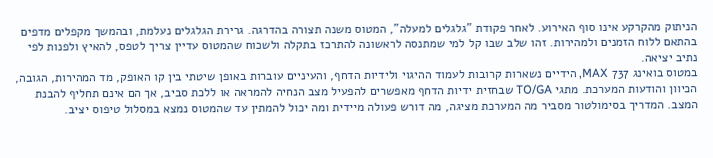הניתוק מהקרקע אינו סוף האירוע. לאחר פקודת "גלגלים למעלה", המטוס משנה תצורה בהדרגה. גרירת הגלגלים נעלמת, ובהמשך מקפלים מדפים בהתאם ללוח הזמנים ולמהירות. זהו שלב שבו קל למי שמתנסה לראשונה להתרכז בתקלה ולשכוח שהמטוס עדיין צריך לטפס, להאיץ ולפנות לפי נתיב יציאה.
במטוס בואינג 737 MAX, הידיים נשארות קרובות לעמוד ההיגוי ולידיות הדחף, והעיניים עוברות באופן שיטתי בין קו האופק, מד המהירות, הגובה, הכיוון והודעות המערכת. מתגי TO/GA שבחזית ידיות הדחף מאפשרים להפעיל מצב הנחיה להמראה או ללכת סביב, אך הם אינם תחליף להבנת המצב. המדריך בסימולטור מסביר מה המערכת מציגה, מה דורש פעולה מיידית ומה יכול להמתין עד שהמטוס נמצא במסלול טיפוס יציב.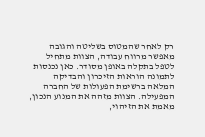רק לאחר שהמטוס בשליטה והגובה מאפשר מרווח עבודה, הצוות מתחיל לטפל בתקלה באופן מסודר. כאן נכנסות לתמונה הוראות הזיכרון והבדיקה המלאה ברשימת הפעולות של החברה המפעילה. הצוות מזהה את המנוע הנכון, מאמת את הזיהוי,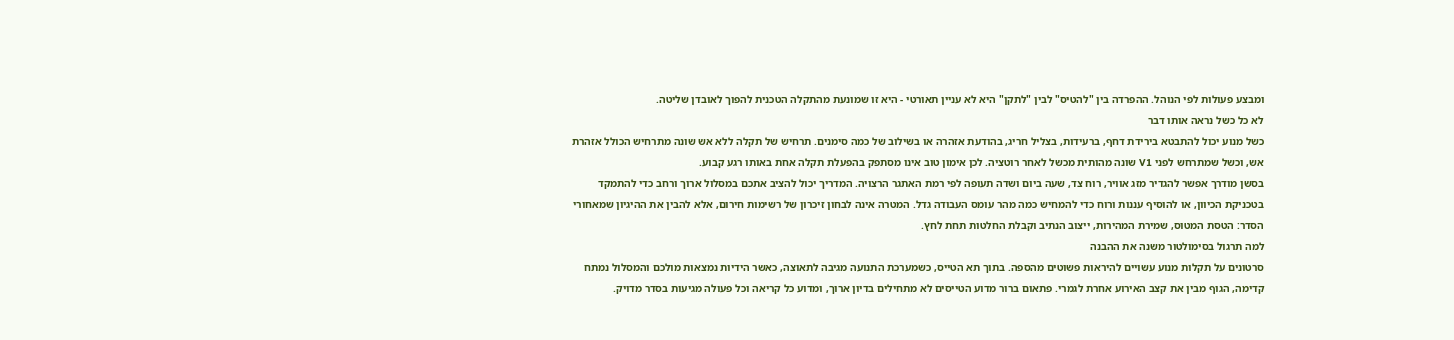ומבצע פעולות לפי הנוהל. ההפרדה בין "להטיס" לבין "לתקן" היא לא עניין תאורטי - היא זו שמונעת מהתקלה הטכנית להפוך לאובדן שליטה.
לא כל כשל נראה אותו דבר
כשל מנוע יכול להתבטא בירידת דחף, ברעידות, בצליל חריג, בהודעת אזהרה או בשילוב של כמה סימנים. תרחיש של תקלה ללא אש שונה מתרחיש הכולל אזהרת אש, וכשל שמתרחש לפני V1 שונה מהותית מכשל לאחר רוטציה. לכן אימון טוב אינו מסתפק בהפעלת תקלה אחת באותו רגע קבוע.
בסשן מודרך אפשר להגדיר מזג אוויר, רוח צד, שעה ביום ושדה תעופה לפי רמת האתגר הרצויה. המדריך יכול להציב אתכם במסלול ארוך ורחב כדי להתמקד בטכניקת הכיוון, או להוסיף עננות ורוח כדי להמחיש כמה מהר עומס העבודה גדל. המטרה אינה לבחון זיכרון של רשימות חירום, אלא להבין את ההיגיון שמאחורי הסדר: הטסת המטוס, שמירת המהירות, ייצוב הנתיב וקבלת החלטות תחת לחץ.
למה תרגול בסימולטור משנה את ההבנה
סרטונים על תקלות מנוע עשויים להיראות פשוטים מהספה. בתוך תא הטייס, כשמערכת התנועה מגיבה לתאוצה, כאשר הידיות נמצאות מולכם והמסלול נמתח קדימה, הגוף מבין את קצב האירוע אחרת לגמרי. פתאום ברור מדוע הטייסים לא מתחילים בדיון ארוך, ומדוע כל קריאה וכל פעולה מגיעות בסדר מדויק.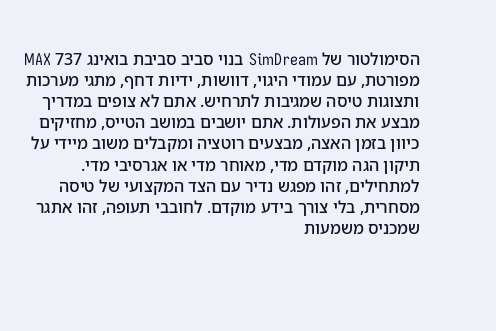הסימולטור של SimDream בנוי סביב סביבת בואינג 737 MAX מפורטת, עם עמודי היגוי, דוושות, ידיות דחף, מתגי מערכות ותצוגות טיסה שמגיבות לתרחיש. אתם לא צופים במדריך מבצע את הפעולות. אתם יושבים במושב הטייס, מחזיקים כיוון בזמן האצה, מבצעים רוטציה ומקבלים משוב מיידי על תיקון הגה מוקדם מדי, מאוחר מדי או אגרסיבי מדי.
למתחילים, זהו מפגש נדיר עם הצד המקצועי של טיסה מסחרית, בלי צורך בידע מוקדם. לחובבי תעופה, זהו אתגר שמכניס משמעות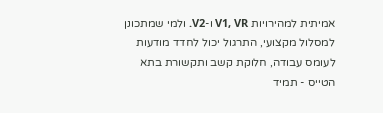אמיתית למהירויות V1, VR ו-V2. ולמי שמתכונן למסלול מקצועי, התרגול יכול לחדד מודעות לעומס עבודה, חלוקת קשב ותקשורת בתא הטייס - תמיד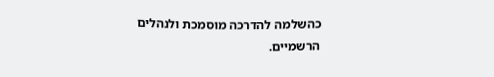כהשלמה להדרכה מוסמכת ולנהלים הרשמיים.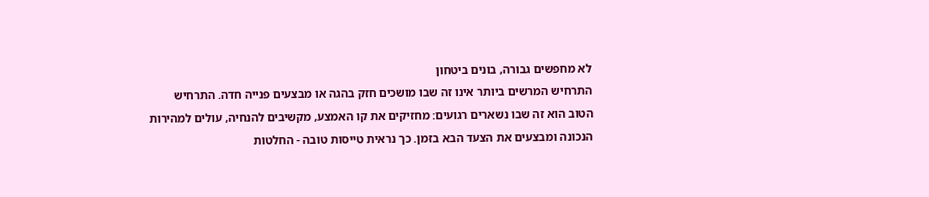לא מחפשים גבורה, בונים ביטחון
התרחיש המרשים ביותר אינו זה שבו מושכים חזק בהגה או מבצעים פנייה חדה. התרחיש הטוב הוא זה שבו נשארים רגועים: מחזיקים את קו האמצע, מקשיבים להנחיה, עולים למהירות הנכונה ומבצעים את הצעד הבא בזמן. כך נראית טייסות טובה - החלטות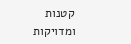קטנות ומדויקות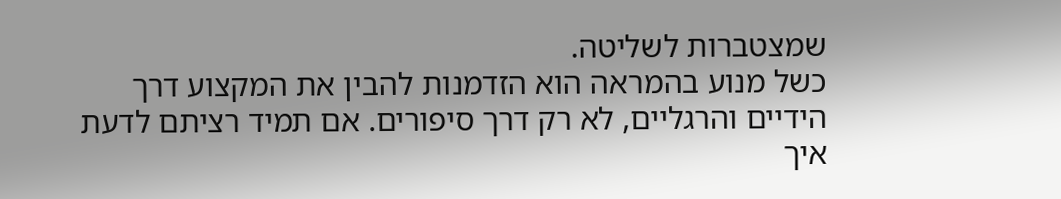שמצטברות לשליטה.
כשל מנוע בהמראה הוא הזדמנות להבין את המקצוע דרך הידיים והרגליים, לא רק דרך סיפורים. אם תמיד רציתם לדעת איך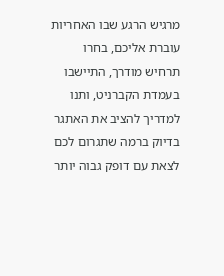מרגיש הרגע שבו האחריות עוברת אליכם, בחרו תרחיש מודרך, התיישבו בעמדת הקברניט, ותנו למדריך להציב את האתגר בדיוק ברמה שתגרום לכם לצאת עם דופק גבוה יותר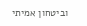וביטחון אמיתי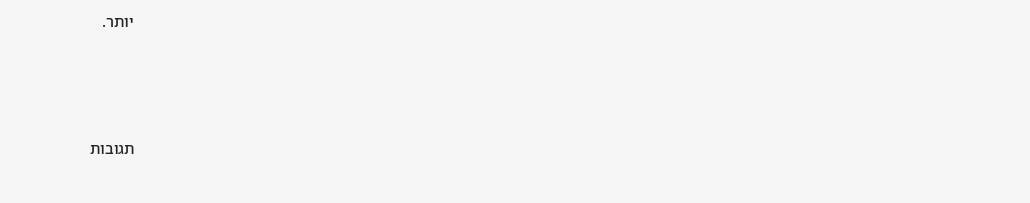יותר.




תגובות